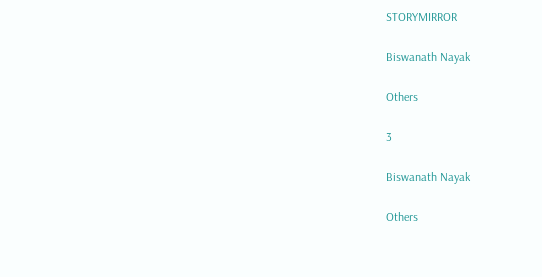STORYMIRROR

Biswanath Nayak

Others

3

Biswanath Nayak

Others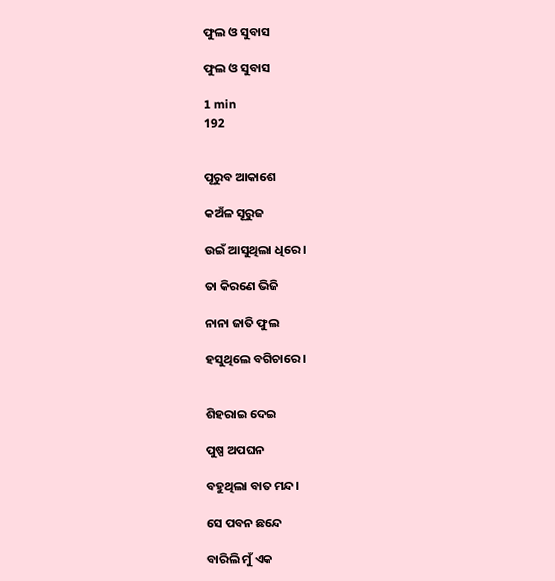ଫୁଲ ଓ ସୁବାସ

ଫୁଲ ଓ ସୁବାସ

1 min
192


ପୂରୁବ ଆକାଶେ

କଅଁଳ ସୂରୁଜ

ଉଇଁ ଆସୁଥିଲା ଧିରେ।

ତା କିରଣେ ଭିଜି

ନାନା ଜାତି ଫୁଲ

ହସୁଥିଲେ ବଗିଚାରେ।


ଶିହରାଇ ଦେଇ

ପୁଷ୍ପ ଅପଘନ

ବହୁଥିଲା ବାତ ମନ୍ଦ।

ସେ ପବନ ଛନ୍ଦେ

ବାରିଲି ମୁଁ ଏକ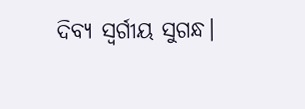ଦିବ୍ୟ ସ୍ୱର୍ଗୀୟ ସୁଗନ୍ଧ।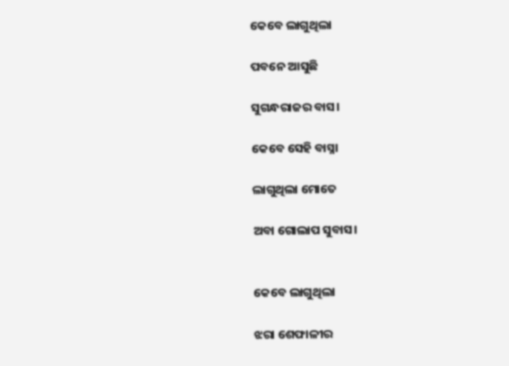କେବେ ଲାଗୁଥିଲା

ପବନେ ଆସୁଛି

ସୁଗନ୍ଧରାଜର ବାସ।

କେବେ ସେହି ବାସ୍ନା

ଲାଗୁଥିଲା ମୋତେ

ଅବା ଗୋଲାପ ସୁବାସ।


କେବେ ଲାଗୁଥିଲା

ଝରା ଶେଫାଳୀର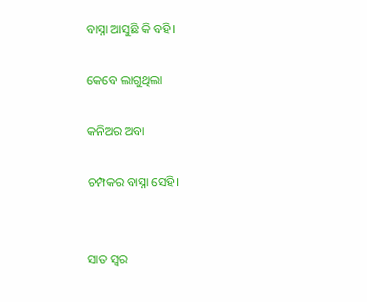ବାସ୍ନା ଆସୁଛି କି ବହି।

କେବେ ଲାଗୁଥିଲା

କନିଅର ଅବା

ଚମ୍ପକର ବାସ୍ନା ସେହି।


ସାତ ସ୍ଵର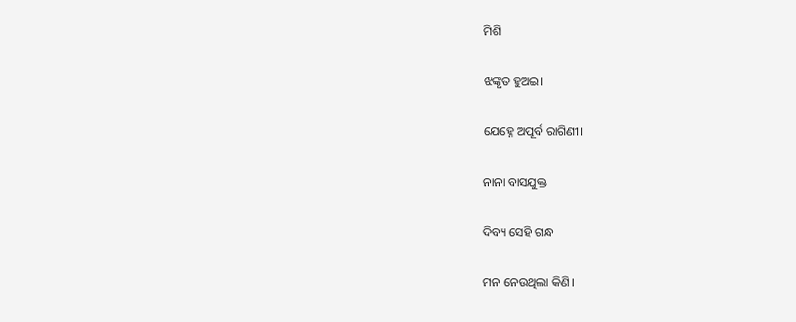ମିଶି

ଝଙ୍କୃତ ହୁଅଇ।

ଯେହ୍ନେ ଅପୂର୍ବ ରାଗିଣୀ।

ନାନା ବାସଯୁକ୍ତ

ଦିବ୍ୟ ସେହି ଗନ୍ଧ

ମନ ନେଉଥିଲା କିଣି।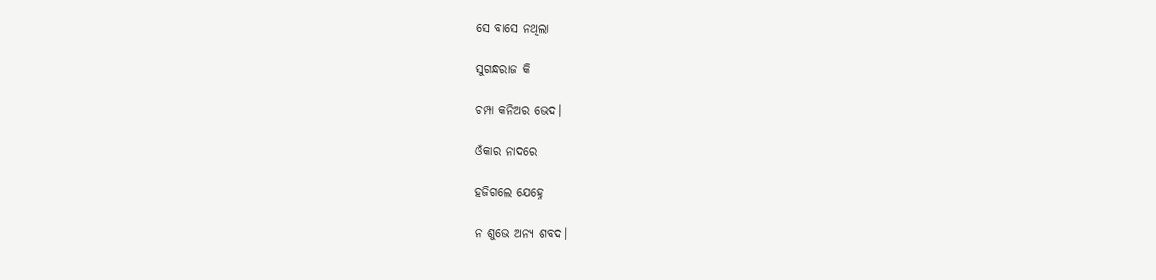ସେ ବାସେ ନଥିଲା

ସୁଗନ୍ଧରାଜ କି

ଚମ୍ପା କନିଅର ଭେଦ।

ଓଁକାର ନାଦରେ

ହଜିଗଲେ ଯେହ୍ନେ

ନ ଶୁଭେ ଅନ୍ୟ ଶବଦ।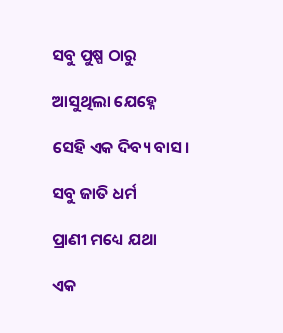ସବୁ ପୁଷ୍ପ ଠାରୁ

ଆସୁଥିଲା ଯେହ୍ନେ

ସେହି ଏକ ଦିବ୍ୟ ବାସ।

ସବୁ ଜାତି ଧର୍ମ

ପ୍ରାଣୀ ମଧ୍ୟେ ଯଥା

ଏକ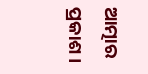ଆତ୍ମାର ପ୍ରକାଶ।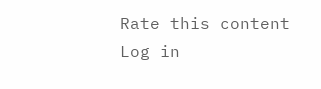Rate this content
Log in